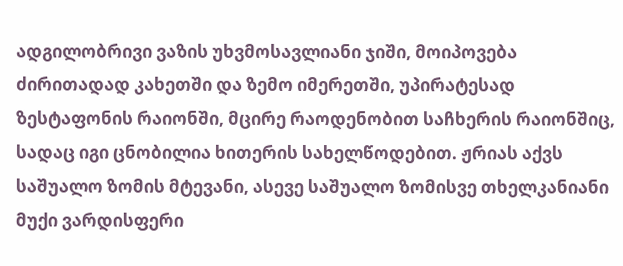ადგილობრივი ვაზის უხვმოსავლიანი ჯიში, მოიპოვება ძირითადად კახეთში და ზემო იმერეთში, უპირატესად ზესტაფონის რაიონში, მცირე რაოდენობით საჩხერის რაიონშიც, სადაც იგი ცნობილია ხითერის სახელწოდებით. ჟრიას აქვს საშუალო ზომის მტევანი, ასევე საშუალო ზომისვე თხელკანიანი მუქი ვარდისფერი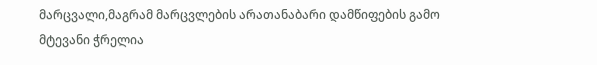მარცვალი,მაგრამ მარცვლების არათანაბარი დამწიფების გამო მტევანი ჭრელია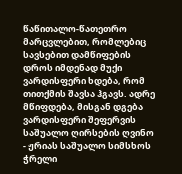წაწითალო-წათეთრო მარცვლებით, რომლებიც სავსებით დამწიფების დროს იმდენად მუქი ვარდისფერი ხდება, რომ თითქმის შავსა ჰგავს. ადრე მწიფდება, მისგან დგება ვარდისფერი შეფერვის საშუალო ღირსების ღვინო
- ჟრიას საშუალო სიმსხოს ჭრელი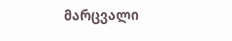მარცვალი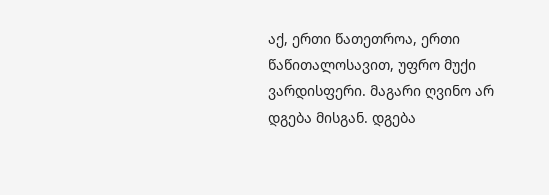აქ, ერთი წათეთროა, ერთი წაწითალოსავით, უფრო მუქი ვარდისფერი. მაგარი ღვინო არ დგება მისგან. დგება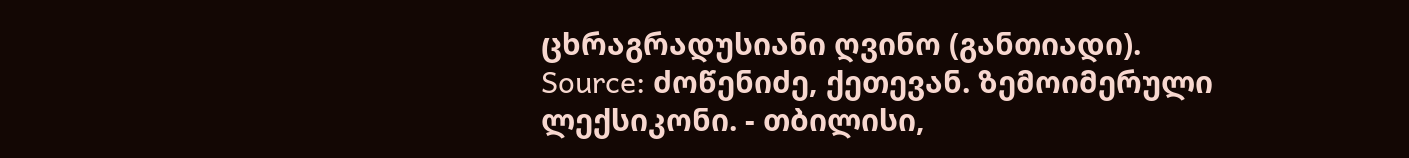ცხრაგრადუსიანი ღვინო (განთიადი).
Source: ძოწენიძე, ქეთევან. ზემოიმერული ლექსიკონი. - თბილისი,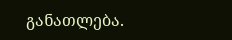განათლება.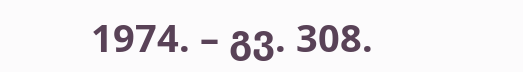1974. – გვ. 308.